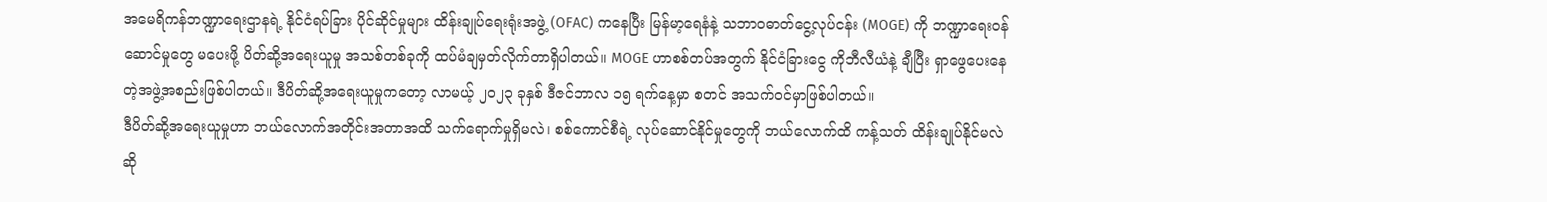အမေရိကန်ဘဏ္ဍာရေးဌာနရဲ့ နိုင်ငံရပ်ခြား ပိုင်ဆိုင်မှုများ ထိန်းချုပ်ရေးရုံးအဖွဲ့ (OFAC) ကနေပြီး မြန်မာ့ရေနံနဲ့ သဘာဝဓာတ်ငွေ့လုပ်ငန်း (MOGE) ကို ဘဏ္ဍာရေးဝန်ဆောင်မှုတွေ မပေးဖို့ ပိတ်ဆို့အရေးယူမှု အသစ်တစ်ခုကို ထပ်မံချမှတ်လိုက်တာရှိပါတယ်။ MOGE ဟာစစ်တပ်အတွက် နိုင်ငံခြားငွေ ကိုဘီလီယံနဲ့ ချီပြီး ရှာဖွေပေးနေတဲ့အဖွဲ့အစည်းဖြစ်ပါတယ်။ ဒီပိတ်ဆို့အရေးယူမှုကတော့ လာမယ့် ၂၀၂၃ ခုနှစ် ဒီဇင်ဘာလ ၁၅ ရက်နေ့မှာ စတင် အသက်ဝင်မှာဖြစ်ပါတယ်။
ဒီပိတ်ဆို့အရေးယူမှုဟာ ဘယ်လောက်အတိုင်းအတာအထိ သက်ရောက်မှုရှိမလဲ၊ စစ်ကောင်စီရဲ့ လုပ်ဆောင်နိုင်မှုတွေကို ဘယ်လောက်ထိ ကန့်သတ် ထိန်းချုပ်နိုင်မလဲဆို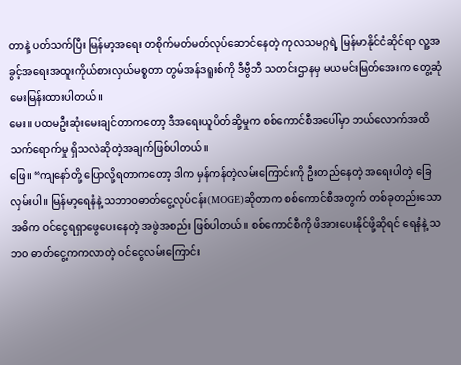တာနဲ့ ပတ်သက်ပြီး မြန်မာ့အရေး တစိုက်မတ်မတ်လုပ်ဆောင်နေတဲ့ ကုလသမဂ္ဂရဲ့ မြန်မာနိုင်ငံဆိုင်ရာ လူ့အခွင့်အရေးအထူးကိုယ်စားလှယ်မစ္စတာ တွမ်အန်ဒရူးစ်ကို ဒီဗွီဘီ သတင်းဌာနမှ မယမင်းမြတ်အေးက တွေ့ဆုံမေးမြန်းထားပါတယ်။
မေး။ ပထမဦးဆုံးမေးချင်တာကတော့ ဒီအရေးယူပိတ်ဆို့မှုက စစ်ကောင်စီအပေါ်မှာ ဘယ်လောက်အထိသက်ရောက်မှု ရှိသလဲဆိုတဲ့အချက်ဖြစ်ပါတယ်။
ဖြေ။ “ကျနော်တို့ ပြောလို့ရတာကတော့ ဒါက မှန်ကန်တဲ့လမ်းကြောင်းကို ဦးတည်နေတဲ့ အရေးပါတဲ့ ခြေလှမ်းပါ။ မြန်မာ့ရေနံနဲ့ သဘာဝဓာတ်ငွေ့လုပ်ငန်း(MOGE)ဆိုတာက စစ်ကောင်စီအတွက် တစ်ခုတည်းသော အဓိက ဝင်ငွေရရှာဖွေပေးနေတဲ့ အဖွဲအစည်း ဖြစ်ပါတယ်။ စစ်ကောင်စီကို ဖိအားပေးနိုင်ဖို့ဆိုရင် ရေနံနဲ့ သဘ၀ ဓာတ်ငွေ့ကကလာတဲ့ ဝင်ငွေလမ်းကြောင်း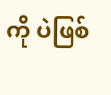ကို ပဲဖြစ်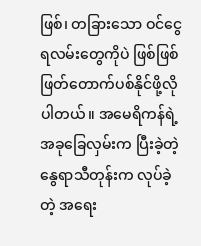ဖြစ်၊ တခြားသော ဝင်ငွေရလမ်းတွေကိုပဲ ဖြစ်ဖြစ် ဖြတ်တောက်ပစ်နိုင်ဖို့လိုပါတယ်။ အမေရိကန်ရဲ့ အခုခြေလှမ်းက ပြီးခဲ့တဲ့ နွေရာသီတုန်းက လုပ်ခဲ့တဲ့ အရေး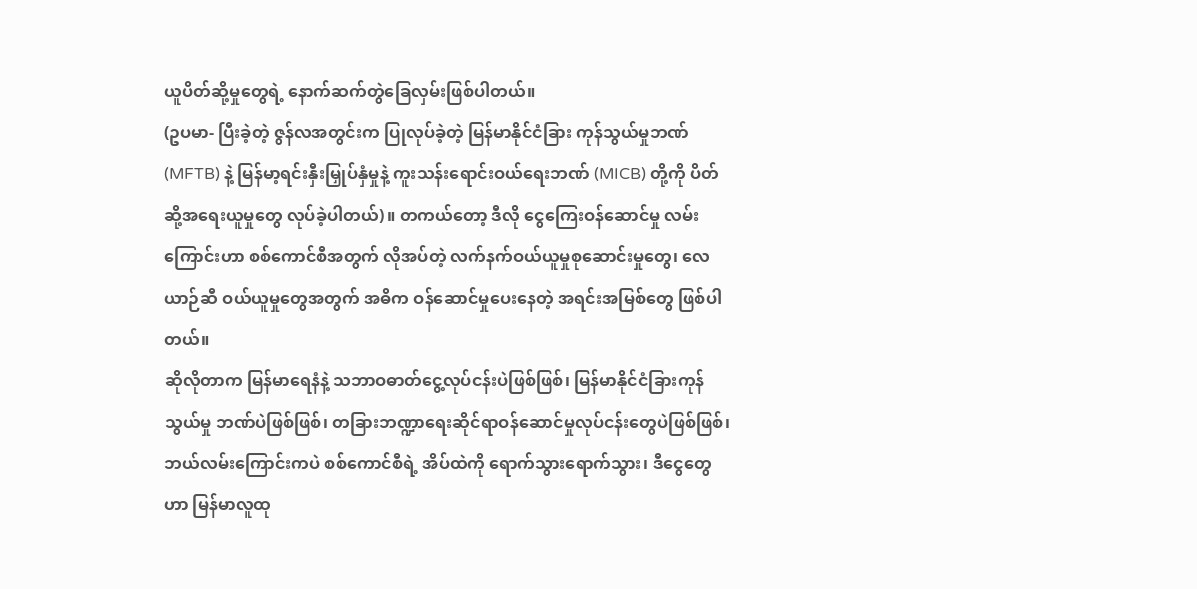ယူပိတ်ဆို့မှုတွေရဲ့ နောက်ဆက်တွဲခြေလှမ်းဖြစ်ပါတယ်။
(ဥပမာ- ပြီးခဲ့တဲ့ ဇွန်လအတွင်းက ပြုလုပ်ခဲ့တဲ့ မြန်မာနိုင်ငံခြား ကုန်သွယ်မှုဘဏ် (MFTB) နဲ့ မြန်မာ့ရင်းနှီးမြှုပ်နှံမှုနဲ့ ကူးသန်းရောင်းဝယ်ရေးဘဏ် (MICB) တို့ကို ပိတ်ဆို့အရေးယူမှုတွေ လုပ်ခဲ့ပါတယ်)။ တကယ်တော့ ဒီလို ငွေကြေးဝန်ဆောင်မှု လမ်းကြောင်းဟာ စစ်ကောင်စီအတွက် လိုအပ်တဲ့ လက်နက်ဝယ်ယူမှုစုဆောင်းမှုတွေ၊ လေယာဉ်ဆီ ဝယ်ယူမှုတွေအတွက် အဓိက ဝန်ဆောင်မှုပေးနေတဲ့ အရင်းအမြစ်တွေ ဖြစ်ပါတယ်။
ဆိုလိုတာက မြန်မာရေနံနဲ့ သဘာဝဓာတ်ငွေ့လုပ်ငန်းပဲဖြစ်ဖြစ်၊ မြန်မာနိုင်ငံခြားကုန်သွယ်မှု ဘဏ်ပဲဖြစ်ဖြစ်၊ တခြားဘဏ္ဍာရေးဆိုင်ရာဝန်ဆောင်မှုလုပ်ငန်းတွေပဲဖြစ်ဖြစ်၊ ဘယ်လမ်းကြောင်းကပဲ စစ်ကောင်စီရဲ့ အိပ်ထဲကို ရောက်သွားရောက်သွား၊ ဒီငွေတွေဟာ မြန်မာလူထု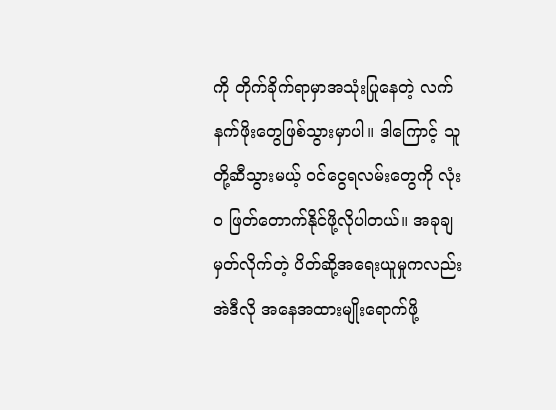ကို တိုက်ခိုက်ရာမှာအသုံးပြုနေတဲ့ လက်နက်ဖိုးတွေဖြစ်သွားမှာပါ။ ဒါကြောင့် သူတို့ဆီသွားမယ့် ဝင်ငွေရလမ်းတွေကို လုံး၀ ဖြတ်တောက်နိုင်ဖို့လိုပါတယ်။ အခုချမှတ်လိုက်တဲ့ ပိတ်ဆို့အရေးယူမှုကလည်း အဲဒီလို အနေအထားမျိုးရောက်ဖို့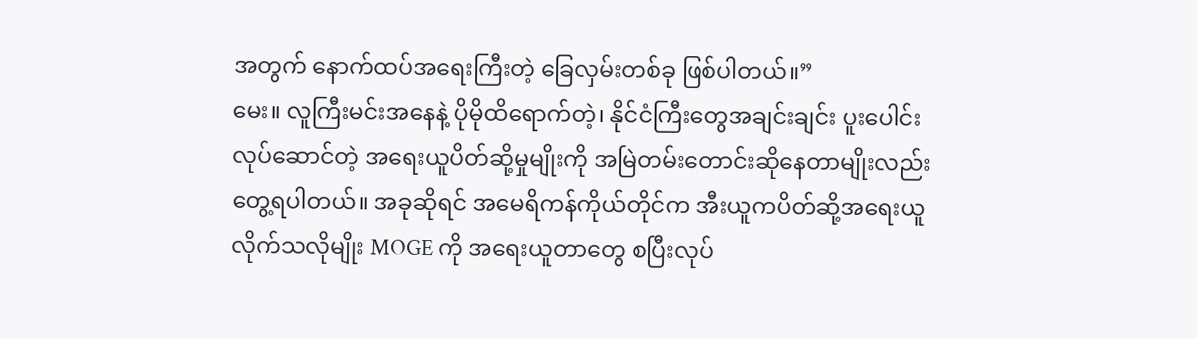အတွက် နောက်ထပ်အရေးကြီးတဲ့ ခြေလှမ်းတစ်ခု ဖြစ်ပါတယ်။”
မေး။ လူကြီးမင်းအနေနဲ့ ပိုမိုထိရောက်တဲ့၊ နိုင်ငံကြီးတွေအချင်းချင်း ပူးပေါင်းလုပ်ဆောင်တဲ့ အရေးယူပိတ်ဆို့မှုမျိုးကို အမြဲတမ်းတောင်းဆိုနေတာမျိုးလည်းတွေ့ရပါတယ်။ အခုဆိုရင် အမေရိကန်ကိုယ်တိုင်က အီးယူကပိတ်ဆို့အရေးယူလိုက်သလိုမျိုး MOGE ကို အရေးယူတာတွေ စပြီးလုပ်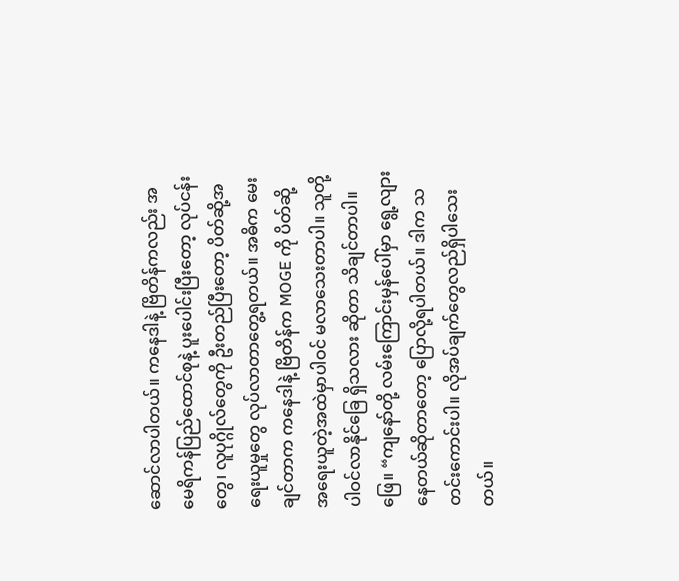ဆောင်လာပါတယ်။ ကနေဒါနဲ့ ဗြိတိန်ကလည်း အမေရိကန်ပြည်ထောင်စုနဲ့ ပူးပေါင်းပြီးတော့ လုပ်ငန်းတွေ၊ လူပုဂ္ဂိုလ်တွေကို ဦးတည်ပြီးတော့ ပိတ်ဆို့အရေးယူမှုတွေ လုပ်လာတာတွေ့ရတယ်။ အဓိက မေးချင်တာက ကနေဒါနဲ့ ဗြိတိန်က MOGE ကို ပိတ်ဆို့ အရေးယူတဲ့အထဲမှာပါဝင် မလာသေးတာပါ။ သူတို့ ပါဝင်လာနိုင်ခြေ ရှိသလား ဆိုတာ သိချင်တာပါ။
ဖြေ။ “ကျနော်တို့ လမ်းကြောင်းမှန်ပေါ်မှာ ရွေ့လျားနေတယ်ဆိုတာတော့ ပြောလို့ရပါတယ်။ ဒါက သတင်းကောင်းပါ။ လိုအပ်ချက်တွေလည်ရှိပါသေးတယ်။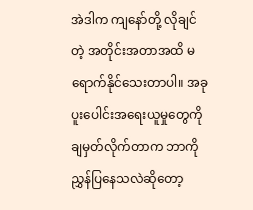အဲဒါက ကျနော်တို့ လိုချင်တဲ့ အတိုင်းအတာအထိ မရောက်နိုင်သေးတာပါ။ အခုပူးပေါင်းအရေးယူမှုတွေကို ချမှတ်လိုက်တာက ဘာကို ညွှန်ပြနေသလဲဆိုတော့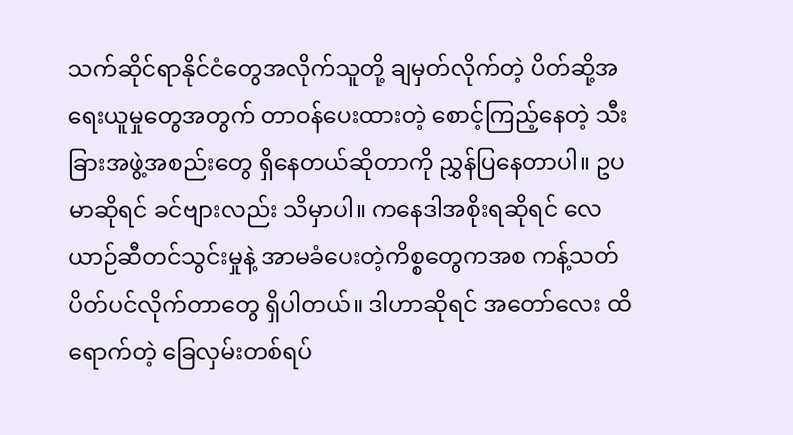သက်ဆိုင်ရာနိုင်ငံတွေအလိုက်သူတို့ ချမှတ်လိုက်တဲ့ ပိတ်ဆို့အရေးယူမှုတွေအတွက် တာဝန်ပေးထားတဲ့ စောင့်ကြည့်နေတဲ့ သီးခြားအဖွဲ့အစည်းတွေ ရှိနေတယ်ဆိုတာကို ညွှန်ပြနေတာပါ။ ဥပမာဆိုရင် ခင်ဗျားလည်း သိမှာပါ။ ကနေဒါအစိုးရဆိုရင် လေယာဉ်ဆီတင်သွင်းမှုနဲ့ အာမခံပေးတဲ့ကိစ္စတွေကအစ ကန့်သတ် ပိတ်ပင်လိုက်တာတွေ ရှိပါတယ်။ ဒါဟာဆိုရင် အတော်လေး ထိရောက်တဲ့ ခြေလှမ်းတစ်ရပ်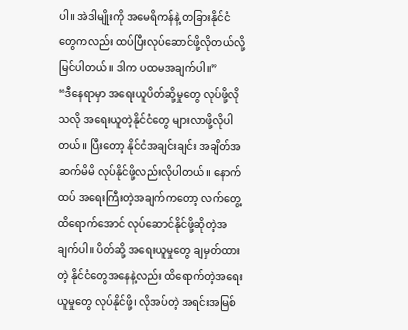ပါ။ အဲဒါမျိုးကို အမေရိကန်နဲ့ တခြားနိုင်ငံတွေကလည်း ထပ်ပြီးလုပ်ဆောင်ဖို့လိုတယ်လို့ မြင်ပါတယ်။ ဒါက ပထမအချက်ပါ။”
“ဒီနေရာမှာ အရေးယူပိတ်ဆို့မှုတွေ လုပ်ဖို့လိုသလို အရေးယူတဲ့နိုင်ငံတွေ များလာဖို့လိုပါတယ်။ ပြီးတော့ နိုင်ငံအချင်းချင်း အချိတ်အဆက်မိမိ လုပ်နိုင်ဖို့လည်းလိုပါတယ်။ နောက်ထပ် အရေးကြီးတဲ့အချက်ကတော့ လက်တွေ့ထိရောက်အောင် လုပ်ဆောင်နိုင်ဖို့ဆိုတဲ့အချက်ပါ။ ပိတ်ဆို့ အရေးယူမှုတွေ ချမှတ်ထားတဲ့ နိုင်ငံတွေအနေနဲ့လည်း ထိရောက်တဲ့အရေးယူမှုတွေ လုပ်နိုင်ဖို့၊ လိုအပ်တဲ့ အရင်းအမြစ်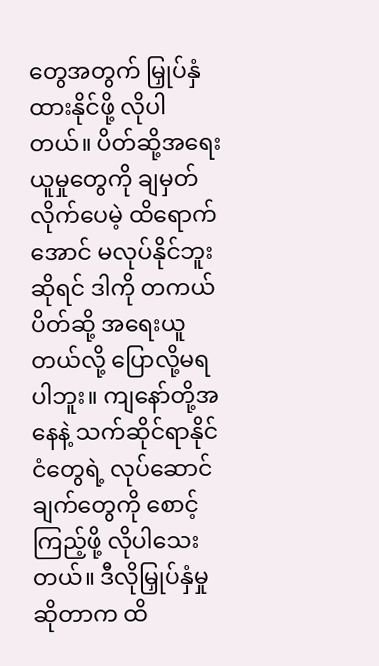တွေအတွက် မြှုပ်နှံထားနိုင်ဖို့ လိုပါတယ်။ ပိတ်ဆို့အရေးယူမှုတွေကို ချမှတ်လိုက်ပေမဲ့ ထိရောက်အောင် မလုပ်နိုင်ဘူးဆိုရင် ဒါကို တကယ်ပိတ်ဆို့ အရေးယူတယ်လို့ ပြောလို့မရပါဘူး။ ကျနော်တို့အနေနဲ့ သက်ဆိုင်ရာနိုင်ငံတွေရဲ့ လုပ်ဆောင်ချက်တွေကို စောင့်ကြည့်ဖို့ လိုပါသေးတယ်။ ဒီလိုမြှုပ်နှံမှုဆိုတာက ထိ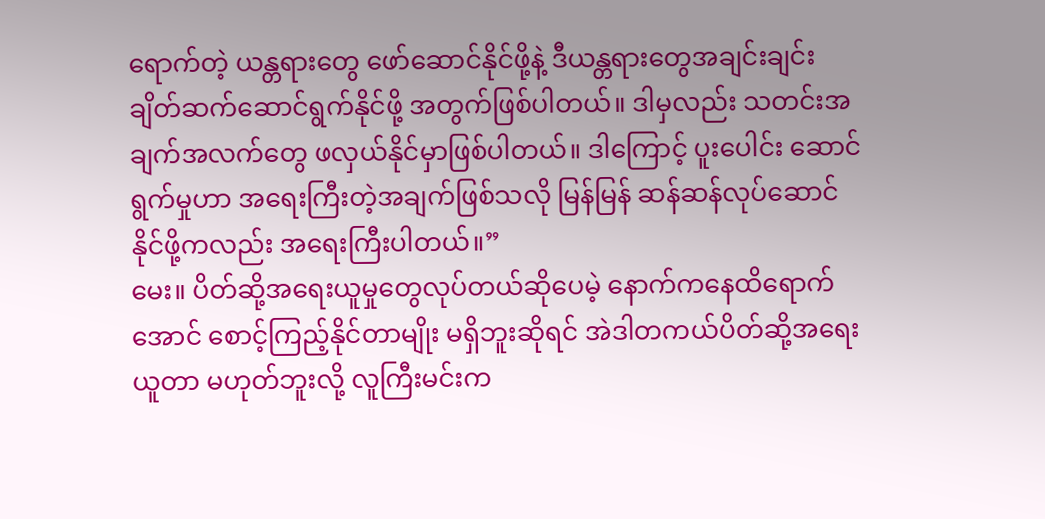ရောက်တဲ့ ယန္တရားတွေ ဖော်ဆောင်နိုင်ဖို့နဲ့ ဒီယန္တရားတွေအချင်းချင်း ချိတ်ဆက်ဆောင်ရွက်နိုင်ဖို့ အတွက်ဖြစ်ပါတယ်။ ဒါမှလည်း သတင်းအချက်အလက်တွေ ဖလှယ်နိုင်မှာဖြစ်ပါတယ်။ ဒါကြောင့် ပူးပေါင်း ဆောင်ရွက်မှုဟာ အရေးကြီးတဲ့အချက်ဖြစ်သလို မြန်မြန် ဆန်ဆန်လုပ်ဆောင် နိုင်ဖို့ကလည်း အရေးကြီးပါတယ်။”
မေး။ ပိတ်ဆို့အရေးယူမှုတွေလုပ်တယ်ဆိုပေမဲ့ နောက်ကနေထိရောက်အောင် စောင့်ကြည့်နိုင်တာမျိုး မရှိဘူးဆိုရင် အဲဒါတကယ်ပိတ်ဆို့အရေးယူတာ မဟုတ်ဘူးလို့ လူကြီးမင်းက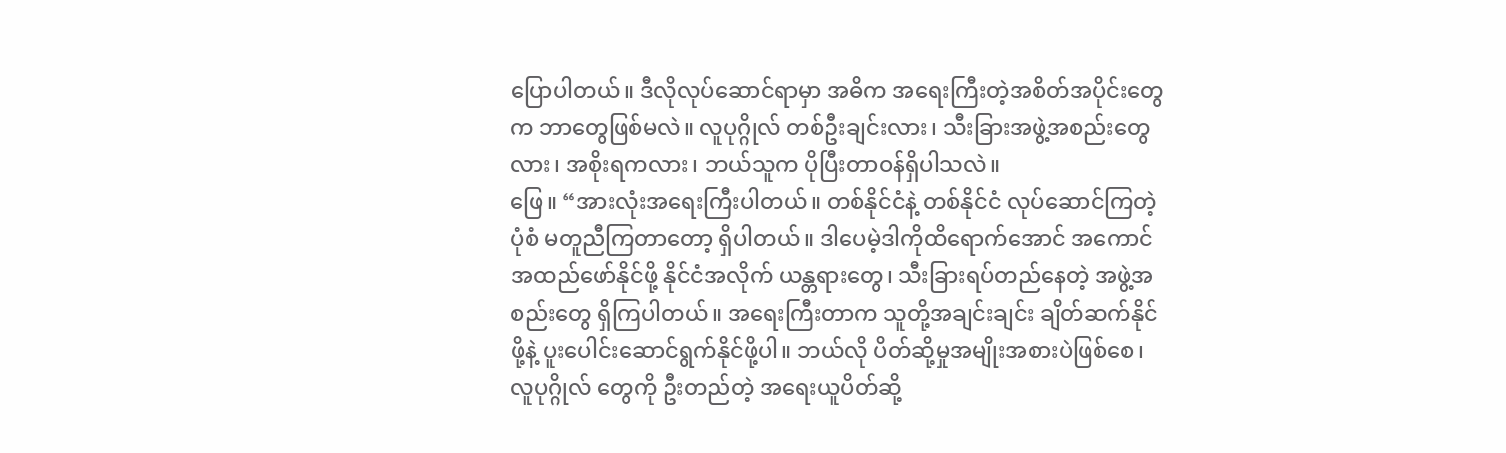ပြောပါတယ်။ ဒီလိုလုပ်ဆောင်ရာမှာ အဓိက အရေးကြီးတဲ့အစိတ်အပိုင်းတွေက ဘာတွေဖြစ်မလဲ။ လူပုဂ္ဂိုလ် တစ်ဦးချင်းလား၊ သီးခြားအဖွဲ့အစည်းတွေလား၊ အစိုးရကလား၊ ဘယ်သူက ပိုပြီးတာဝန်ရှိပါသလဲ။
ဖြေ။ “အားလုံးအရေးကြီးပါတယ်။ တစ်နိုင်ငံနဲ့ တစ်နိုင်ငံ လုပ်ဆောင်ကြတဲ့ပုံစံ မတူညီကြတာတော့ ရှိပါတယ်။ ဒါပေမဲ့ဒါကိုထိရောက်အောင် အကောင်အထည်ဖော်နိုင်ဖို့ နိုင်ငံအလိုက် ယန္တရားတွေ၊ သီးခြားရပ်တည်နေတဲ့ အဖွဲ့အစည်းတွေ ရှိကြပါတယ်။ အရေးကြီးတာက သူတို့အချင်းချင်း ချိတ်ဆက်နိုင်ဖို့နဲ့ ပူးပေါင်းဆောင်ရွက်နိုင်ဖို့ပါ။ ဘယ်လို ပိတ်ဆို့မှုအမျိုးအစားပဲဖြစ်စေ၊ လူပုဂ္ဂိုလ် တွေကို ဦးတည်တဲ့ အရေးယူပိတ်ဆို့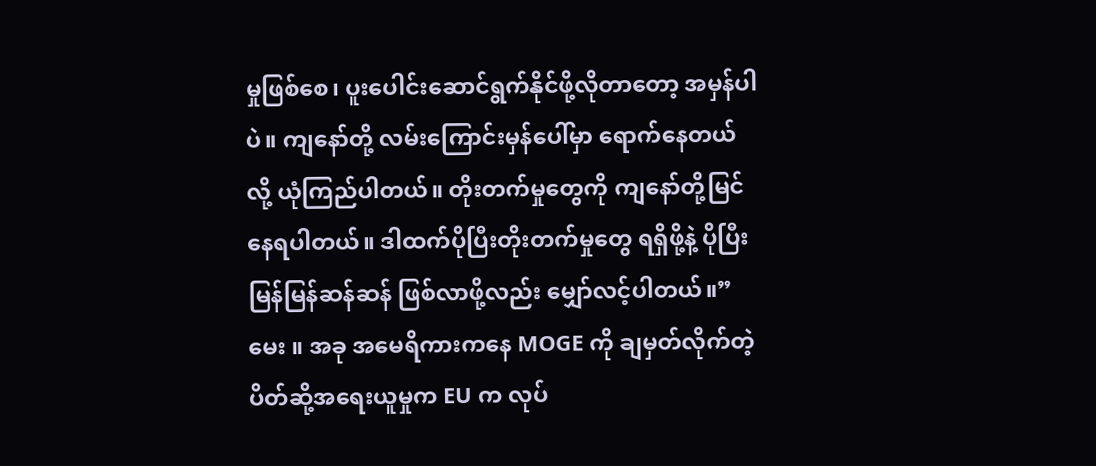မှုဖြစ်စေ၊ ပူးပေါင်းဆောင်ရွက်နိုင်ဖို့လိုတာတော့ အမှန်ပါပဲ။ ကျနော်တို့ လမ်းကြောင်းမှန်ပေါ်မှာ ရောက်နေတယ်လို့ ယုံကြည်ပါတယ်။ တိုးတက်မှုတွေကို ကျနော်တို့မြင်နေရပါတယ်။ ဒါထက်ပိုပြီးတိုးတက်မှုတွေ ရရှိဖို့နဲ့ ပိုပြီးမြန်မြန်ဆန်ဆန် ဖြစ်လာဖို့လည်း မျှော်လင့်ပါတယ်။”
မေး ။ အခု အမေရိကားကနေ MOGE ကို ချမှတ်လိုက်တဲ့ ပိတ်ဆို့အရေးယူမှုက EU က လုပ်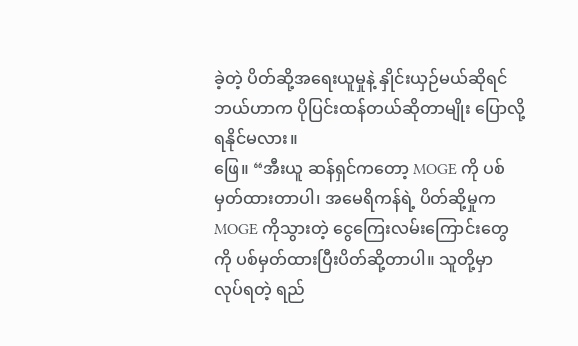ခဲ့တဲ့ ပိတ်ဆို့အရေးယူမှုနဲ့ နှိုင်းယှဉ်မယ်ဆိုရင် ဘယ်ဟာက ပိုပြင်းထန်တယ်ဆိုတာမျိုး ပြောလို့ရနိုင်မလား။
ဖြေ။ “အီးယူ ဆန်ရှင်ကတော့ MOGE ကို ပစ်မှတ်ထားတာပါ၊ အမေရိကန်ရဲ့ ပိတ်ဆို့မှုက MOGE ကိုသွားတဲ့ ငွေကြေးလမ်းကြောင်းတွေကို ပစ်မှတ်ထားပြီးပိတ်ဆို့တာပါ။ သူတို့မှာ လုပ်ရတဲ့ ရည်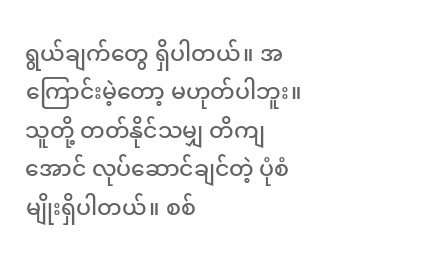ရွယ်ချက်တွေ ရှိပါတယ်။ အကြောင်းမဲ့တော့ မဟုတ်ပါဘူး။ သူတို့ တတ်နိုင်သမျှ တိကျအောင် လုပ်ဆောင်ချင်တဲ့ ပုံစံမျိုးရှိပါတယ်။ စစ်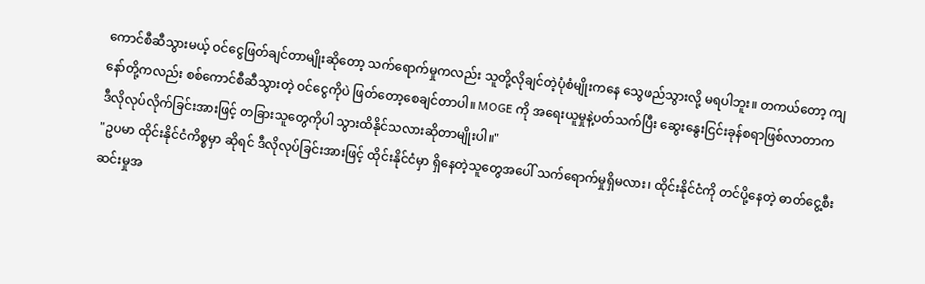ကောင်စီဆီသွားမယ့် ဝင်ငွေဖြတ်ချင်တာမျိုးဆိုတော့ သက်ရောက်မှုကလည်း သူတို့လိုချင်တဲ့ပုံစံမျိုးကနေ သွေဖည်သွားလို့ မရပါဘူး။ တကယ်တော့ ကျနော်တို့ကလည်း စစ်ကောင်စီဆီသွားတဲ့ ဝင်ငွေကိုပဲ ဖြတ်တော့စေချင်တာပါ။ MOGE ကို အရေးယူမှုနဲ့ပတ်သက်ပြီး ဆွေးနွေးငြင်းခုန်စရာဖြစ်လာတာက ဒီလိုလုပ်လိုက်ခြင်းအားဖြင့် တခြားသူတွေကိုပါ သွားထိနိုင်သလားဆိုတာမျိုးပါ။"
"ဥပမာ ထိုင်းနိုင်ငံကိစ္စမှာ ဆိုရင် ဒီလိုလုပ်ခြင်းအားဖြင့် ထိုင်းနိုင်ငံမှာ ရှိနေတဲ့သူတွေအပေါ် သက်ရောက်မှုရှိမလား၊ ထိုင်းနိုင်ငံကို တင်ပို့နေတဲ့ ဓာတ်ငွေ့စီးဆင်းမှုအ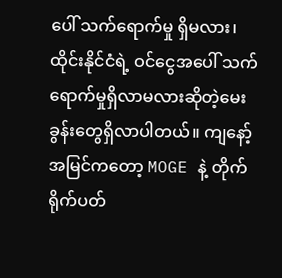ပေါ် သက်ရောက်မှု ရှိမလား၊ ထိုင်းနိုင်ငံရဲ့ ဝင်ငွေအပေါ် သက်ရောက်မှုရှိလာမလားဆိုတဲ့မေးခွန်းတွေရှိလာပါတယ်။ ကျနော့်အမြင်ကတော့ MOGE နဲ့ တိုက်ရိုက်ပတ်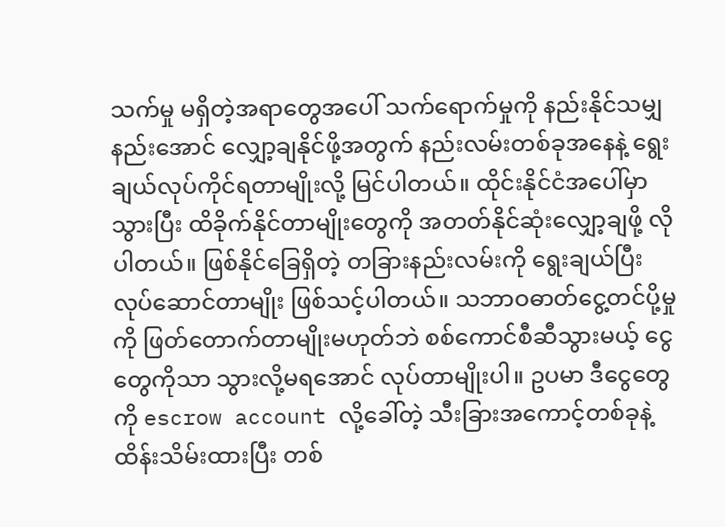သက်မှု မရှိတဲ့အရာတွေအပေါ် သက်ရောက်မှုကို နည်းနိုင်သမျှ နည်းအောင် လျှော့ချနိုင်ဖို့အတွက် နည်းလမ်းတစ်ခုအနေနဲ့ ရွေးချယ်လုပ်ကိုင်ရတာမျိုးလို့ မြင်ပါတယ်။ ထိုင်းနိုင်ငံအပေါ်မှာသွားပြီး ထိခိုက်နိုင်တာမျိုးတွေကို အတတ်နိုင်ဆုံးလျှော့ချဖို့ လိုပါတယ်။ ဖြစ်နိုင်ခြေရှိတဲ့ တခြားနည်းလမ်းကို ရွေးချယ်ပြီး လုပ်ဆောင်တာမျိုး ဖြစ်သင့်ပါတယ်။ သဘာဝဓာတ်ငွေ့တင်ပို့မှုကို ဖြတ်တောက်တာမျိုးမဟုတ်ဘဲ စစ်ကောင်စီဆီသွားမယ့် ငွေတွေကိုသာ သွားလို့မရအောင် လုပ်တာမျိုးပါ။ ဥပမာ ဒီငွေတွေကို escrow account လို့ခေါ်တဲ့ သီးခြားအကောင့်တစ်ခုနဲ့ ထိန်းသိမ်းထားပြီး တစ်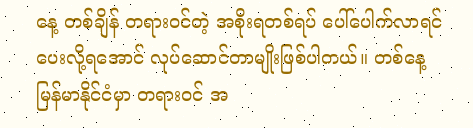နေ့ တစ်ချိန် တရားဝင်တဲ့ အစိုးရတစ်ရပ် ပေါ်ပေါက်လာရင် ပေးလို့ရအောင် လုပ်ဆောင်တာမျိုးဖြစ်ပါတယ်။ တစ်နေ့ မြန်မာနိုင်ငံမှာ တရားဝင် အ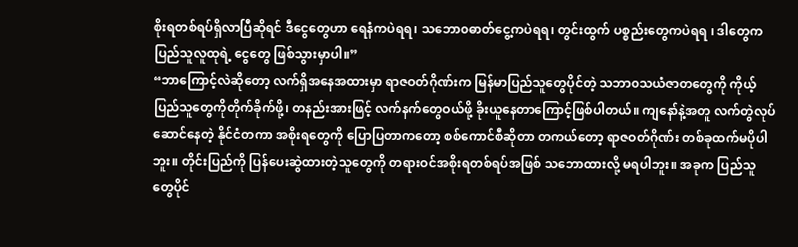စိုးရတစ်ရပ်ရှိလာပြီဆိုရင် ဒီငွေတွေဟာ ရေနံကပဲရရ၊ သဘော၀ဓာတ်ငွေ့ကပဲရရ၊ တွင်းထွက် ပစ္စည်းတွေကပဲရရ ၊ ဒါတွေက ပြည်သူလူထုရဲ့ ငွေတွေ ဖြစ်သွားမှာပါ။”
“ဘာကြောင့်လဲဆိုတော့ လက်ရှိအနေအထားမှာ ရာဇဝတ်ဂိုဏ်းက မြန်မာပြည်သူတွေပိုင်တဲ့ သဘာ၀သယံဇာတတွေကို ကိုယ့်ပြည်သူတွေကိုတိုက်ခိုက်ဖို့၊ တနည်းအားဖြင့် လက်နက်တွေဝယ်ဖို့ ခိုးယူနေတာကြောင့်ဖြစ်ပါတယ်။ ကျနော်နဲ့အတူ လက်တွဲလုပ်ဆောင်နေတဲ့ နိုင်ငံတကာ အစိုးရတွေကို ပြောပြတာကတော့ စစ်ကောင်စီဆိုတာ တကယ်တော့ ရာဇဝတ်ဂိုဏ်း တစ်ခုထက်မပိုပါဘူး။ တိုင်းပြည်ကို ပြန်ပေးဆွဲထားတဲ့သူတွေကို တရားဝင်အစိုးရတစ်ရပ်အဖြစ် သဘောထားလို့ မရပါဘူး။ အခုက ပြည်သူတွေပိုင်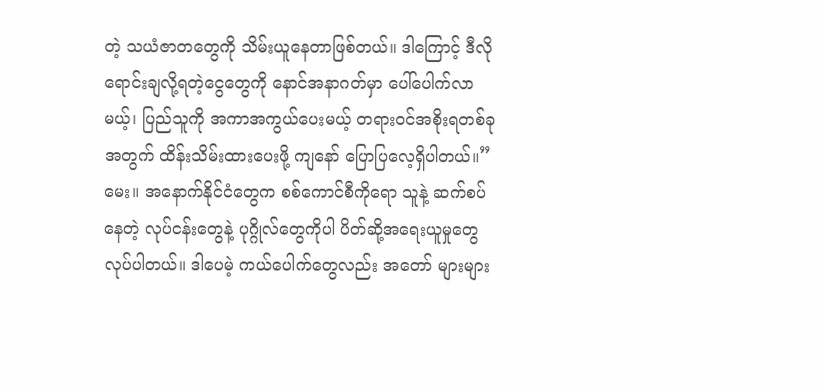တဲ့ သယံဇာတတွေကို သိမ်းယူနေတာဖြစ်တယ်။ ဒါကြောင့် ဒီလိုရောင်းချလို့ရတဲ့ငွေတွေကို နောင်အနာဂတ်မှာ ပေါ်ပေါက်လာမယ့်၊ ပြည်သူကို အကာအကွယ်ပေးမယ့် တရားဝင်အစိုးရတစ်ခုအတွက် ထိန်းသိမ်းထားပေးဖို့ ကျနော် ပြောပြလေ့ရှိပါတယ်။”
မေး။ အနောက်နိုင်ငံတွေက စစ်ကောင်စီကိုရော သူနဲ့ ဆက်စပ်နေတဲ့ လုပ်ငန်းတွေနဲ့ ပုဂ္ဂိုလ်တွေကိုပါ ပိတ်ဆို့အရေးယူမှုတွေ လုပ်ပါတယ်။ ဒါပေမဲ့ ကယ်ပေါက်တွေလည်း အတော် များများ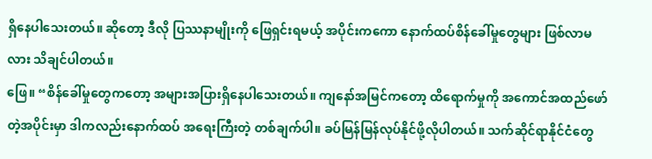ရှိနေပါသေးတယ်။ ဆိုတော့ ဒီလို ပြဿနာမျိုးကို ဖြေရှင်းရမယ့် အပိုင်းကကော နောက်ထပ်စိန်ခေါ်မှုတွေများ ဖြစ်လာမလား သိချင်ပါတယ်။
ဖြေ။ “စိန်ခေါ်မှုတွေကတော့ အများအပြားရှိနေပါသေးတယ်။ ကျနော်အမြင်ကတော့ ထိရောက်မှုကို အကောင်အထည်ဖော်တဲ့အပိုင်းမှာ ဒါကလည်းနောက်ထပ် အရေးကြီးတဲ့ တစ်ချက်ပါ။ ခပ်မြန်မြန်လုပ်နိုင်ဖို့လိုပါတယ်။ သက်ဆိုင်ရာနိုင်ငံတွေ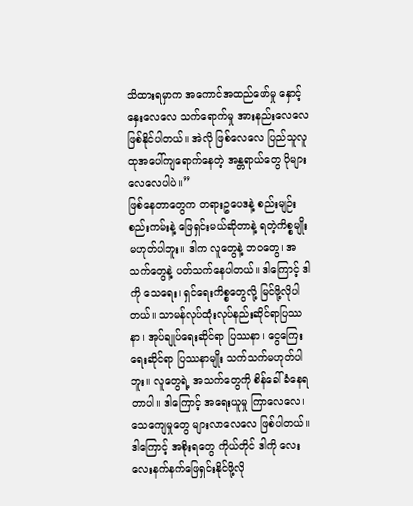သိထားရမှာက အကောင်အထည်ဖော်မှု နှောင့်နှေးလေလေ သက်ရောက်မှု အားနည်းလေလေ ဖြစ်နိုင်ပါတယ်။ အဲလို ဖြစ်လေလေ ပြည်သူလူထုအပေါ်ကျရောက်နေတဲ့ အန္တရာယ်တွေ ပိုများလေလေပါပဲ။”
ဖြစ်နေတာတွေက တရားဥပေဒနဲ့ စည်းမျဉ်းစည်းကမ်းနဲ့ ဖြေရှင်းမယ်ဆိုတာနဲ့ ရတဲ့ကိစ္စမျိုး မဟုတ်ပါဘူး။ ဒါက လူတွေနဲ့ ဘဝတွေ၊ အသက်တွေနဲ့ ပတ်သက်နေပါတယ်။ ဒါကြောင့် ဒါကို သေရေး၊ ရှင်ရေးကိစ္စတွေလို့ မြင်ဖို့လိုပါတယ်။ သာမန်လုပ်ထုံးလုပ်နည်းဆိုင်ရာပြဿနာ၊ အုပ်ချုပ်ရေးဆိုင်ရာ ပြဿနာ၊ ငွေကြေးရေးဆိုင်ရာ ပြဿနာမျိုး သက်သက်မဟုတ်ပါဘူး။ လူတွေရဲ့ အသက်တွေကို စိန်ခေါ်ခံနေရတာပါ။ ဒါကြောင့် အရေးယူမှု ကြာလေလေ၊ သေကျေမှုတွေ များလာလေလေ ဖြစ်ပါတယ်။ ဒါကြောင့် အစိုးရတွေ ကိုယ်တိုင် ဒါကို လေးလေးနက်နက်ဖြေရှင်းနိုင်ဖို့လို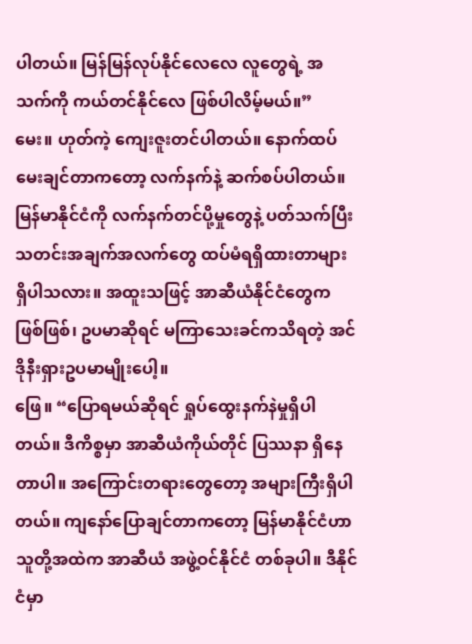ပါတယ်။ မြန်မြန်လုပ်နိုင်လေလေ လူတွေရဲ့ အသက်ကို ကယ်တင်နိုင်လေ ဖြစ်ပါလိမ့်မယ်။”
မေး။ ဟုတ်ကဲ့ ကျေးဇူးတင်ပါတယ်။ နောက်ထပ်မေးချင်တာကတော့ လက်နက်နဲ့ ဆက်စပ်ပါတယ်။ မြန်မာနိုင်ငံကို လက်နက်တင်ပို့မှုတွေနဲ့ ပတ်သက်ပြီး သတင်းအချက်အလက်တွေ ထပ်မံရရှိထားတာများရှိပါသလား။ အထူးသဖြင့် အာဆီယံနိုင်ငံတွေက ဖြစ်ဖြစ်၊ ဥပမာဆိုရင် မကြာသေးခင်ကသိရတဲ့ အင်ဒိုနီးရှားဥပမာမျိုးပေါ့။
ဖြေ။ “ပြောရမယ်ဆိုရင် ရှုပ်ထွေးနက်နဲမှုရှိပါတယ်။ ဒီကိစ္စမှာ အာဆီယံကိုယ်တိုင် ပြဿနာ ရှိနေတာပါ။ အကြောင်းတရားတွေတော့ အများကြီးရှိပါတယ်။ ကျနော်ပြောချင်တာကတော့ မြန်မာနိုင်ငံဟာ သူတို့အထဲက အာဆီယံ အဖွဲ့ဝင်နိုင်ငံ တစ်ခုပါ။ ဒီနိုင်ငံမှာ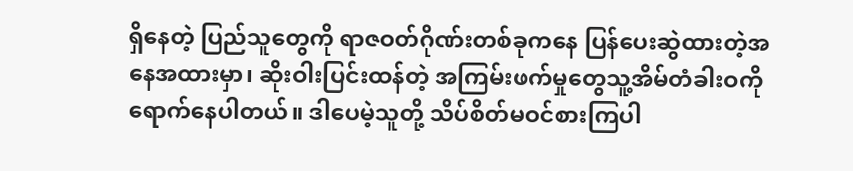ရှိနေတဲ့ ပြည်သူတွေကို ရာဇဝတ်ဂိုဏ်းတစ်ခုကနေ ပြန်ပေးဆွဲထားတဲ့အနေအထားမှာ၊ ဆိုးဝါးပြင်းထန်တဲ့ အကြမ်းဖက်မှုတွေသူ့အိမ်တံခါးဝကို ရောက်နေပါတယ်။ ဒါပေမဲ့သူတို့ သိပ်စိတ်မဝင်စားကြပါ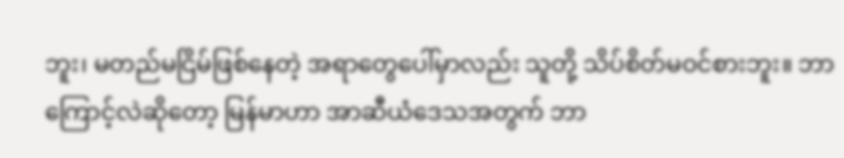ဘူး၊ မတည်မငြိမ်ဖြစ်နေတဲ့ အရာတွေပေါ်မှာလည်း သူတို့ သိပ်စိတ်မဝင်စားဘူး။ ဘာကြောင့်လဲဆိုတော့ မြန်မာဟာ အာဆီယံဒေသအတွက် ဘာ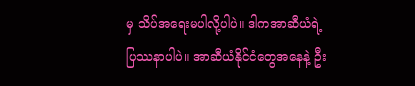မှ သိပ်အရေးမပါလို့ပါပဲ။ ဒါကအာဆီယံရဲ့ ပြဿနာပါပဲ။ အာဆီယံနိုင်ငံတွေအနေနဲ့ ဦး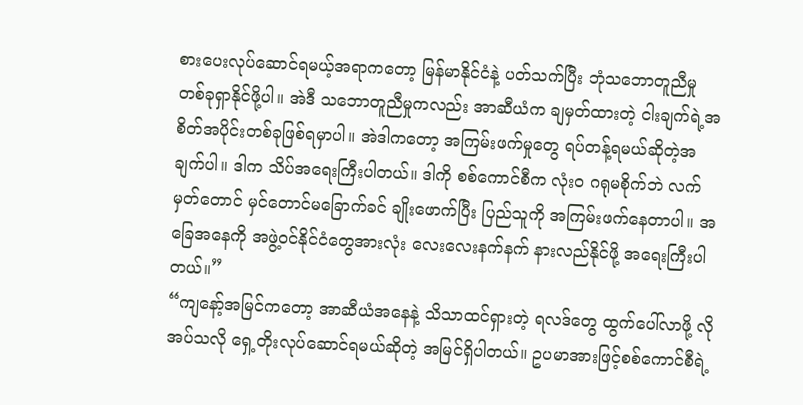စားပေးလုပ်ဆောင်ရမယ့်အရာကတော့ မြန်မာနိုင်ငံနဲ့ ပတ်သက်ပြီး ဘုံသဘောတူညီမှု တစ်ခုရှာနိုင်ဖို့ပါ။ အဲဒီ သဘောတူညီမှုကလည်း အာဆီယံက ချမှတ်ထားတဲ့ ငါးချက်ရဲ့အစိတ်အပိုင်းတစ်ခုဖြစ်ရမှာပါ။ အဲဒါကတော့ အကြမ်းဖက်မှုတွေ ရပ်တန့်ရမယ်ဆိုတဲ့အချက်ပါ။ ဒါက သိပ်အရေးကြီးပါတယ်။ ဒါကို စစ်ကောင်စီက လုံး၀ ဂရုမစိုက်ဘဲ လက်မှတ်တောင် မှင်တောင်မခြောက်ခင် ချိုးဖောက်ပြီး ပြည်သူကို အကြမ်းဖက်နေတာပါ။ အခြေအနေကို အဖွဲ့ဝင်နိုင်ငံတွေအားလုံး လေးလေးနက်နက် နားလည်နိုင်ဖို့ အရေးကြီးပါတယ်။”
“ကျနော့်အမြင်ကတော့ အာဆီယံအနေနဲ့ သိသာထင်ရှားတဲ့ ရလဒ်တွေ ထွက်ပေါ်လာဖို့ လိုအပ်သလို ရှေ့တိုးလုပ်ဆောင်ရမယ်ဆိုတဲ့ အမြင်ရှိပါတယ်။ ဥပမာအားဖြင့်စစ်ကောင်စီရဲ့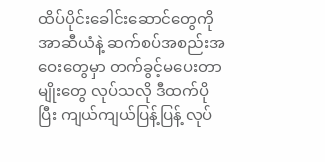ထိပ်ပိုင်းခေါင်းဆောင်တွေကို အာဆီယံနဲ့ ဆက်စပ်အစည်းအဝေးတွေမှာ တက်ခွင့်မပေးတာမျိုးတွေ လုပ်သလို ဒီထက်ပိုပြီး ကျယ်ကျယ်ပြန့်ပြန့် လုပ်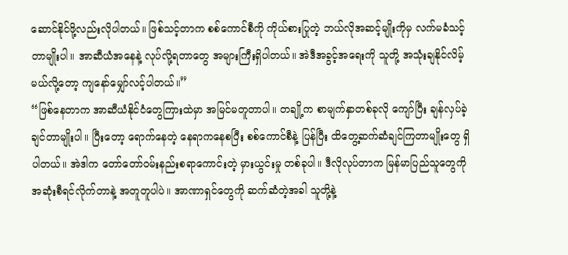ဆောင်နိုင်ဖို့လည်းလိုပါတယ်။ ဖြစ်သင့်တာက စစ်ကောင်စီကို ကိုယ်စားပြုတဲ့ ဘယ်လိုအဆင့်မျိုးကိုမှ လက်မခံသင့်တာမျိုးပါ။ အာဆီယံအနေနဲ့ လုပ်လို့ရတာတွေ အများကြီးရှိပါတယ်။ အဲဒီအခွင့်အရေးကို သူတို့ အသုံးချနိုင်လိမ့်မယ်လို့တော့ ကျနော်မျှော်လင့်ပါတယ်။”
“ဖြစ်နေတာက အာဆီယံနိုင်ငံတွေကြားထဲမှာ အမြင်မတူတာပါ။ တချို့က စာမျက်နှာတစ်ခုလို ကျော်ပြီး ချန်လှပ်ခဲ့ချင်တာမျိုးပါ။ ပြီးတော့ ရောက်နေတဲ့ နေရာကနေစပြီး စစ်ကောင်စီနဲ့ ပြန်ပြီး ထိတွေ့ဆက်ဆံချင်ကြတာမျိုးတွေ ရှိပါတယ်။ အဲဒါက တော်တော်ဝမ်းနည်းစရာကောင်းတဲ့ မှားယွင်းမှု တစ်ခုပါ။ ဒီလိုလုပ်တာက မြန်မာပြည်သူတွေကို အဆုံးစီရင်လိုက်တာနဲ့ အတူတူပါပဲ။ အာဏာရှင်တွေကို ဆက်ဆံတဲ့အခါ သူတို့နဲ့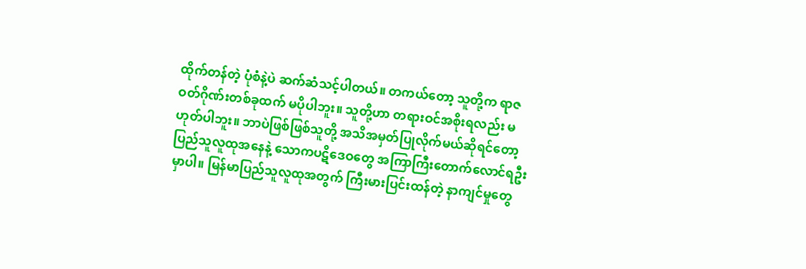ထိုက်တန်တဲ့ ပုံစံနဲ့ပဲ ဆက်ဆံသင့်ပါတယ်။ တကယ်တော့ သူတို့က ရာဇဝတ်ဂိုဏ်းတစ်ခုထက် မပိုပါဘူး။ သူတို့ဟာ တရားဝင်အစိုးရလည်း မဟုတ်ပါဘူး။ ဘာပဲဖြစ်ဖြစ်သူတို့ အသိအမှတ်ပြုလိုက်မယ်ဆိုရင်တော့ ပြည်သူလူထုအနေနဲ့ သောကပဋိဒေဝတွေ အကြာကြီးတောက်လောင်ရဦးမှာပါ။ မြန်မာပြည်သူလူထုအတွက် ကြီးမားပြင်းထန်တဲ့ နာကျင်မှုတွေ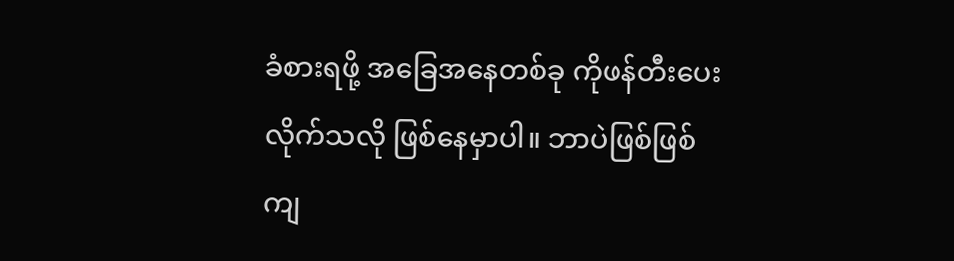ခံစားရဖို့ အခြေအနေတစ်ခု ကိုဖန်တီးပေးလိုက်သလို ဖြစ်နေမှာပါ။ ဘာပဲဖြစ်ဖြစ် ကျ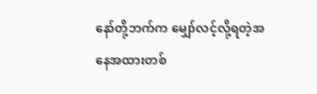နော်တို့ဘက်က မျှော်လင့်လို့ရတဲ့အနေအထားတစ်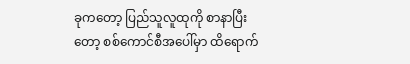ခုကတော့ ပြည်သူလူထုကို စာနာပြီးတော့ စစ်ကောင်စီအပေါ်မှာ ထိရောက်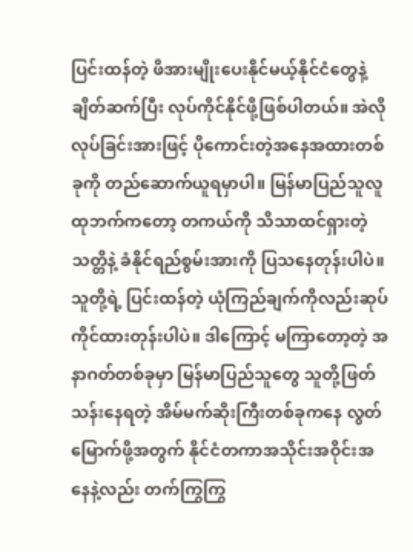ပြင်းထန်တဲ့ ဖိအားမျိုးပေးနိုင်မယ့်နိုင်ငံတွေနဲ့ ချိတ်ဆက်ပြီး လုပ်ကိုင်နိုင်ဖို့ဖြစ်ပါတယ်။ အဲလို လုပ်ခြင်းအားဖြင့် ပိုကောင်းတဲ့အနေအထားတစ်ခုကို တည်ဆောက်ယူရမှာပါ။ မြန်မာပြည်သူလူထုဘက်ကတော့ တကယ်ကို သိသာထင်ရှားတဲ့ သတ္တိနဲ့ ခံနိုင်ရည်စွမ်းအားကို ပြသနေတုန်းပါပဲ။ သူတို့ရဲ့ ပြင်းထန်တဲ့ ယုံကြည်ချက်ကိုလည်းဆုပ်ကိုင်ထားတုန်းပါပဲ။ ဒါကြောင့် မကြာတော့တဲ့ အနာဂတ်တစ်ခုမှာ မြန်မာပြည်သူတွေ သူတို့ဖြတ်သန်းနေရတဲ့ အိမ်မက်ဆိုးကြီးတစ်ခုကနေ လွတ်မြောက်ဖို့အတွက် နိုင်ငံတကာအသိုင်းအဝိုင်းအနေနဲ့လည်း တက်ကြွကြွ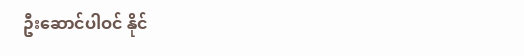ဦးဆောင်ပါဝင် နိုင်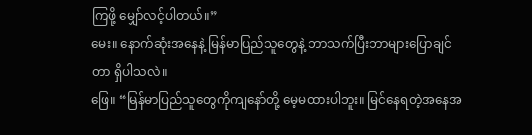ကြဖို့ မျှော်လင့်ပါတယ်။”
မေး။ နောက်ဆုံးအနေနဲ့ မြန်မာပြည်သူတွေနဲ့ ဘာသက်ပြီးဘာများပြောချင်တာ ရှိပါသလဲ။
ဖြေ။ “မြန်မာပြည်သူတွေကိုကျနော်တို့ မေ့မထားပါဘူး။ မြင်နေရတဲ့အနေအ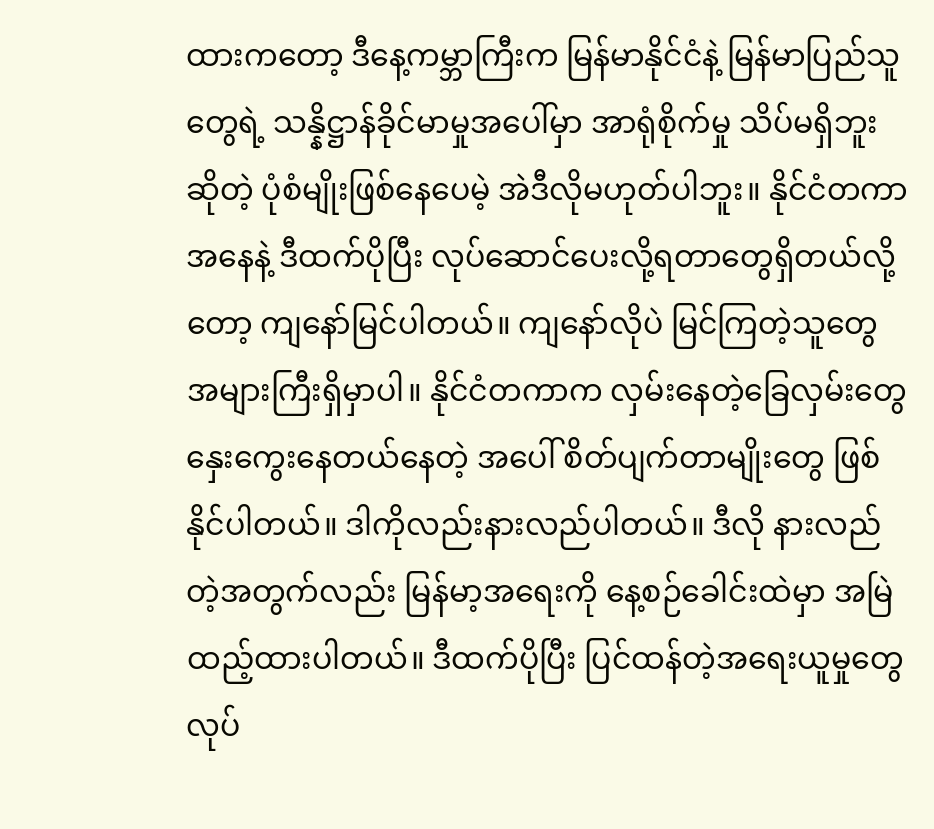ထားကတော့ ဒီနေ့ကမ္ဘာကြီးက မြန်မာနိုင်ငံနဲ့ မြန်မာပြည်သူတွေရဲ့ သန္နိဋ္ဌာန်ခိုင်မာမှုအပေါ်မှာ အာရုံစိုက်မှု သိပ်မရှိဘူးဆိုတဲ့ ပုံစံမျိုးဖြစ်နေပေမဲ့ အဲဒီလိုမဟုတ်ပါဘူး။ နိုင်ငံတကာအနေနဲ့ ဒီထက်ပိုပြီး လုပ်ဆောင်ပေးလို့ရတာတွေရှိတယ်လို့တော့ ကျနော်မြင်ပါတယ်။ ကျနော်လိုပဲ မြင်ကြတဲ့သူတွေ အများကြီးရှိမှာပါ။ နိုင်ငံတကာက လှမ်းနေတဲ့ခြေလှမ်းတွေ နှေးကွေးနေတယ်နေတဲ့ အပေါ် စိတ်ပျက်တာမျိုးတွေ ဖြစ်နိုင်ပါတယ်။ ဒါကိုလည်းနားလည်ပါတယ်။ ဒီလို နားလည်တဲ့အတွက်လည်း မြန်မာ့အရေးကို နေ့စဉ်ခေါင်းထဲမှာ အမြဲထည့်ထားပါတယ်။ ဒီထက်ပိုပြီး ပြင်ထန်တဲ့အရေးယူမှုတွေလုပ်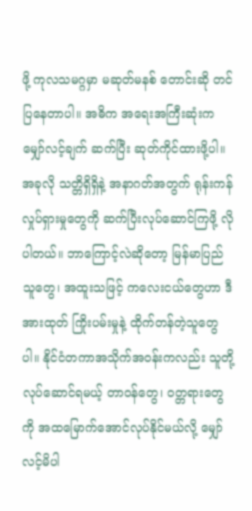ဖို့ ကုလသမဂ္ဂမှာ မဆုတ်မနစ် တောင်းဆို တင်ပြနေတာပါ။ အဓိက အရေးအကြီးဆုံးက မျှော်လင့်ချက် ဆက်ပြီး ဆုတ်ကိုင်ထားဖို့ပါ။ အခုလို သတ္တိရှိရှိနဲ့ အနာဂတ်အတွက် ရုန်းကန်လှုပ်ရှားမှုတွေကို ဆက်ပြီးလုပ်ဆောင်ကြဖို့ လိုပါတယ်။ ဘာကြောင့်လဲဆိုတော့ မြန်မာပြည်သူတွေ၊ အထူးသဖြင့် ကလေးငယ်တွေဟာ ဒီအားထုတ် ကြိုးပမ်းမှုနဲ့ ထိုက်တန်တဲ့သူတွေပါ။ နိုင်ငံတကာအသိုက်အဝန်းကလည်း သူတို့လုပ်ဆောင်ရမယ့် တာဝန်တွေ၊ ဝတ္တရားတွေကို အထမြောက်အောင်လုပ်နိုင်မယ်လို့ မျှော်လင့်မိပါ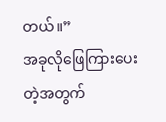တယ်။”
အခုလိုဖြေကြားပေးတဲ့အတွက်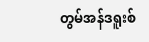တွမ်အန်ဒရူးစ်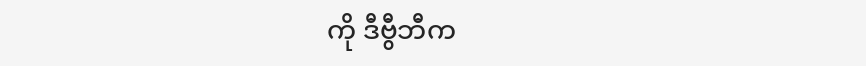ကို ဒီဗွီဘီက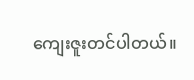ကျေးဇူးတင်ပါတယ်။